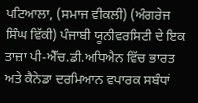ਪਟਿਆਲਾ, (ਸਮਾਜ ਵੀਕਲੀ) (ਅੰਗਰੇਜ ਸਿੰਘ ਵਿੱਕੀ) ਪੰਜਾਬੀ ਯੂਨੀਵਰਸਿਟੀ ਦੇ ਇਕ ਤਾਜ਼ਾ ਪੀ-ਐੱਚ.ਡੀ.ਅਧਿਐਨ ਵਿੱਚ ਭਾਰਤ ਅਤੇ ਕੈਨੇਡਾ ਦਰਮਿਆਨ ਵਪਾਰਕ ਸਬੰਧਾਂ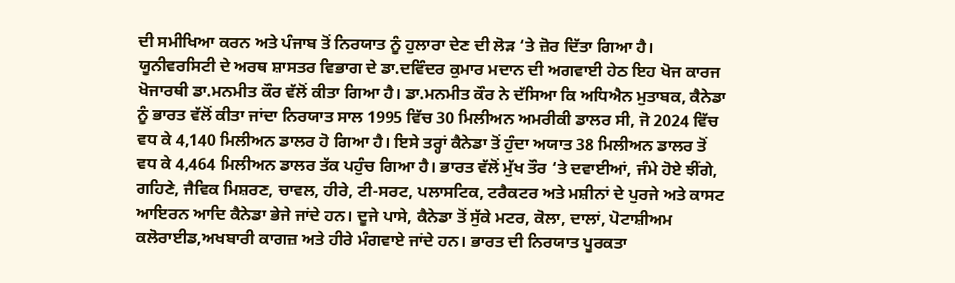ਦੀ ਸਮੀਖਿਆ ਕਰਨ ਅਤੇ ਪੰਜਾਬ ਤੋਂ ਨਿਰਯਾਤ ਨੂੰ ਹੁਲਾਰਾ ਦੇਣ ਦੀ ਲੋੜ ‘ਤੇ ਜ਼ੋਰ ਦਿੱਤਾ ਗਿਆ ਹੈ। ਯੂਨੀਵਰਸਿਟੀ ਦੇ ਅਰਥ ਸ਼ਾਸਤਰ ਵਿਭਾਗ ਦੇ ਡਾ.ਦਵਿੰਦਰ ਕੁਮਾਰ ਮਦਾਨ ਦੀ ਅਗਵਾਈ ਹੇਠ ਇਹ ਖੋਜ ਕਾਰਜ ਖੋਜਾਰਥੀ ਡਾ.ਮਨਮੀਤ ਕੌਰ ਵੱਲੋਂ ਕੀਤਾ ਗਿਆ ਹੈ। ਡਾ.ਮਨਮੀਤ ਕੌਰ ਨੇ ਦੱਸਿਆ ਕਿ ਅਧਿਐਨ ਮੁਤਾਬਕ, ਕੈਨੇਡਾ ਨੂੰ ਭਾਰਤ ਵੱਲੋਂ ਕੀਤਾ ਜਾਂਦਾ ਨਿਰਯਾਤ ਸਾਲ 1995 ਵਿੱਚ 30 ਮਿਲੀਅਨ ਅਮਰੀਕੀ ਡਾਲਰ ਸੀ, ਜੋ 2024 ਵਿੱਚ ਵਧ ਕੇ 4,140 ਮਿਲੀਅਨ ਡਾਲਰ ਹੋ ਗਿਆ ਹੈ। ਇਸੇ ਤਰ੍ਹਾਂ ਕੈਨੇਡਾ ਤੋਂ ਹੁੰਦਾ ਅਯਾਤ 38 ਮਿਲੀਅਨ ਡਾਲਰ ਤੋਂ ਵਧ ਕੇ 4,464 ਮਿਲੀਅਨ ਡਾਲਰ ਤੱਕ ਪਹੁੰਚ ਗਿਆ ਹੈ। ਭਾਰਤ ਵੱਲੋਂ ਮੁੱਖ ਤੌਰ ‘ਤੇ ਦਵਾਈਆਂ, ਜੰਮੇ ਹੋਏ ਝੀਂਗੇ, ਗਹਿਣੇ, ਜੈਵਿਕ ਮਿਸ਼ਰਣ, ਚਾਵਲ, ਹੀਰੇ, ਟੀ-ਸਰਟ, ਪਲਾਸਟਿਕ, ਟਰੈਕਟਰ ਅਤੇ ਮਸ਼ੀਨਾਂ ਦੇ ਪੁਰਜੇ ਅਤੇ ਕਾਸਟ ਆਇਰਨ ਆਦਿ ਕੈਨੇਡਾ ਭੇਜੇ ਜਾਂਦੇ ਹਨ। ਦੂਜੇ ਪਾਸੇ, ਕੈਨੇਡਾ ਤੋਂ ਸੁੱਕੇ ਮਟਰ, ਕੋਲਾ, ਦਾਲਾਂ, ਪੋਟਾਸ਼ੀਅਮ ਕਲੋਰਾਈਡ,ਅਖਬਾਰੀ ਕਾਗਜ਼ ਅਤੇ ਹੀਰੇ ਮੰਗਵਾਏ ਜਾਂਦੇ ਹਨ। ਭਾਰਤ ਦੀ ਨਿਰਯਾਤ ਪੂਰਕਤਾ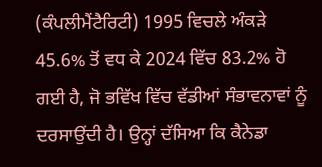(ਕੰਪਲੀਮੈਂਟੈਰਿਟੀ) 1995 ਵਿਚਲੇ ਅੰਕੜੇ 45.6% ਤੋਂ ਵਧ ਕੇ 2024 ਵਿੱਚ 83.2% ਹੋ ਗਈ ਹੈ, ਜੋ ਭਵਿੱਖ ਵਿੱਚ ਵੱਡੀਆਂ ਸੰਭਾਵਨਾਵਾਂ ਨੂੰ ਦਰਸਾਉਂਦੀ ਹੈ। ਉਨ੍ਹਾਂ ਦੱਸਿਆ ਕਿ ਕੈਨੇਡਾ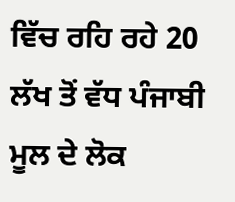ਵਿੱਚ ਰਹਿ ਰਹੇ 20 ਲੱਖ ਤੋਂ ਵੱਧ ਪੰਜਾਬੀ ਮੂਲ ਦੇ ਲੋਕ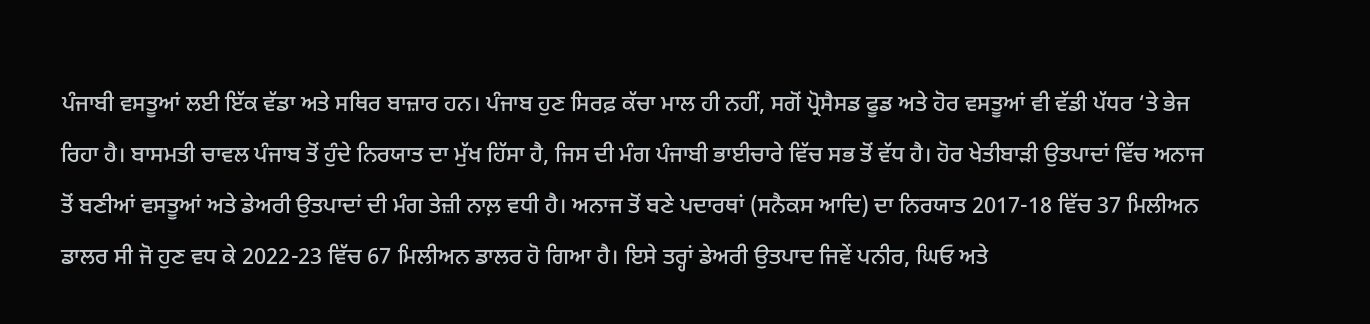ਪੰਜਾਬੀ ਵਸਤੂਆਂ ਲਈ ਇੱਕ ਵੱਡਾ ਅਤੇ ਸਥਿਰ ਬਾਜ਼ਾਰ ਹਨ। ਪੰਜਾਬ ਹੁਣ ਸਿਰਫ਼ ਕੱਚਾ ਮਾਲ ਹੀ ਨਹੀਂ, ਸਗੋਂ ਪ੍ਰੋਸੈਸਡ ਫੂਡ ਅਤੇ ਹੋਰ ਵਸਤੂਆਂ ਵੀ ਵੱਡੀ ਪੱਧਰ ‘ਤੇ ਭੇਜ ਰਿਹਾ ਹੈ। ਬਾਸਮਤੀ ਚਾਵਲ ਪੰਜਾਬ ਤੋਂ ਹੁੰਦੇ ਨਿਰਯਾਤ ਦਾ ਮੁੱਖ ਹਿੱਸਾ ਹੈ, ਜਿਸ ਦੀ ਮੰਗ ਪੰਜਾਬੀ ਭਾਈਚਾਰੇ ਵਿੱਚ ਸਭ ਤੋਂ ਵੱਧ ਹੈ। ਹੋਰ ਖੇਤੀਬਾੜੀ ਉਤਪਾਦਾਂ ਵਿੱਚ ਅਨਾਜ ਤੋਂ ਬਣੀਆਂ ਵਸਤੂਆਂ ਅਤੇ ਡੇਅਰੀ ਉਤਪਾਦਾਂ ਦੀ ਮੰਗ ਤੇਜ਼ੀ ਨਾਲ਼ ਵਧੀ ਹੈ। ਅਨਾਜ ਤੋਂ ਬਣੇ ਪਦਾਰਥਾਂ (ਸਨੈਕਸ ਆਦਿ) ਦਾ ਨਿਰਯਾਤ 2017-18 ਵਿੱਚ 37 ਮਿਲੀਅਨ ਡਾਲਰ ਸੀ ਜੋ ਹੁਣ ਵਧ ਕੇ 2022-23 ਵਿੱਚ 67 ਮਿਲੀਅਨ ਡਾਲਰ ਹੋ ਗਿਆ ਹੈ। ਇਸੇ ਤਰ੍ਹਾਂ ਡੇਅਰੀ ਉਤਪਾਦ ਜਿਵੇਂ ਪਨੀਰ, ਘਿਓ ਅਤੇ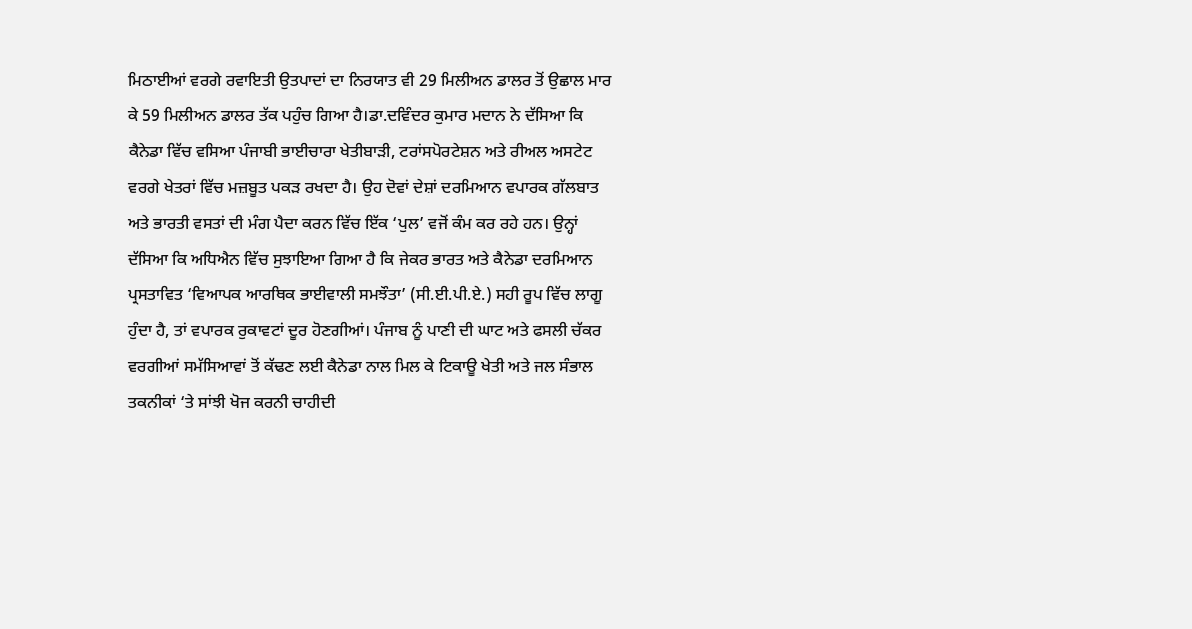ਮਿਠਾਈਆਂ ਵਰਗੇ ਰਵਾਇਤੀ ਉਤਪਾਦਾਂ ਦਾ ਨਿਰਯਾਤ ਵੀ 29 ਮਿਲੀਅਨ ਡਾਲਰ ਤੋਂ ਉਛਾਲ ਮਾਰ ਕੇ 59 ਮਿਲੀਅਨ ਡਾਲਰ ਤੱਕ ਪਹੁੰਚ ਗਿਆ ਹੈ।ਡਾ.ਦਵਿੰਦਰ ਕੁਮਾਰ ਮਦਾਨ ਨੇ ਦੱਸਿਆ ਕਿ ਕੈਨੇਡਾ ਵਿੱਚ ਵਸਿਆ ਪੰਜਾਬੀ ਭਾਈਚਾਰਾ ਖੇਤੀਬਾੜੀ, ਟਰਾਂਸਪੋਰਟੇਸ਼ਨ ਅਤੇ ਰੀਅਲ ਅਸਟੇਟ ਵਰਗੇ ਖੇਤਰਾਂ ਵਿੱਚ ਮਜ਼ਬੂਤ ਪਕੜ ਰਖਦਾ ਹੈ। ਉਹ ਦੋਵਾਂ ਦੇਸ਼ਾਂ ਦਰਮਿਆਨ ਵਪਾਰਕ ਗੱਲਬਾਤ ਅਤੇ ਭਾਰਤੀ ਵਸਤਾਂ ਦੀ ਮੰਗ ਪੈਦਾ ਕਰਨ ਵਿੱਚ ਇੱਕ ‘ਪੁਲ’ ਵਜੋਂ ਕੰਮ ਕਰ ਰਹੇ ਹਨ। ਉਨ੍ਹਾਂ ਦੱਸਿਆ ਕਿ ਅਧਿਐਨ ਵਿੱਚ ਸੁਝਾਇਆ ਗਿਆ ਹੈ ਕਿ ਜੇਕਰ ਭਾਰਤ ਅਤੇ ਕੈਨੇਡਾ ਦਰਮਿਆਨ ਪ੍ਰਸਤਾਵਿਤ ‘ਵਿਆਪਕ ਆਰਥਿਕ ਭਾਈਵਾਲੀ ਸਮਝੌਤਾ’ (ਸੀ.ਈ.ਪੀ.ਏ.) ਸਹੀ ਰੂਪ ਵਿੱਚ ਲਾਗੂ ਹੁੰਦਾ ਹੈ, ਤਾਂ ਵਪਾਰਕ ਰੁਕਾਵਟਾਂ ਦੂਰ ਹੋਣਗੀਆਂ। ਪੰਜਾਬ ਨੂੰ ਪਾਣੀ ਦੀ ਘਾਟ ਅਤੇ ਫਸਲੀ ਚੱਕਰ ਵਰਗੀਆਂ ਸਮੱਸਿਆਵਾਂ ਤੋਂ ਕੱਢਣ ਲਈ ਕੈਨੇਡਾ ਨਾਲ ਮਿਲ ਕੇ ਟਿਕਾਊ ਖੇਤੀ ਅਤੇ ਜਲ ਸੰਭਾਲ ਤਕਨੀਕਾਂ ‘ਤੇ ਸਾਂਝੀ ਖੋਜ ਕਰਨੀ ਚਾਹੀਦੀ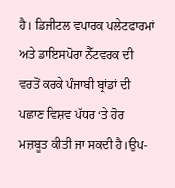ਹੈ। ਡਿਜੀਟਲ ਵਪਾਰਕ ਪਲੇਟਫਾਰਮਾਂ ਅਤੇ ਡਾਇਸਪੋਰਾ ਨੈੱਟਵਰਕ ਦੀ ਵਰਤੋਂ ਕਰਕੇ ਪੰਜਾਬੀ ਬ੍ਰਾਂਡਾਂ ਦੀ ਪਛਾਣ ਵਿਸ਼ਵ ਪੱਧਰ ‘ਤੇ ਹੋਰ ਮਜ਼ਬੂਤ ਕੀਤੀ ਜਾ ਸਕਦੀ ਹੈ।ਉਪ-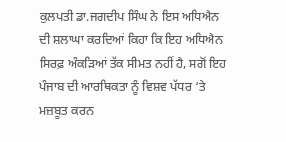ਕੁਲਪਤੀ ਡਾ.ਜਗਦੀਪ ਸਿੰਘ ਨੇ ਇਸ ਅਧਿਐਨ ਦੀ ਸ਼ਲਾਘਾ ਕਰਦਿਆਂ ਕਿਹਾ ਕਿ ਇਹ ਅਧਿਐਨ ਸਿਰਫ਼ ਅੰਕੜਿਆਂ ਤੱਕ ਸੀਮਤ ਨਹੀਂ ਹੈ, ਸਗੋਂ ਇਹ ਪੰਜਾਬ ਦੀ ਆਰਥਿਕਤਾ ਨੂੰ ਵਿਸ਼ਵ ਪੱਧਰ ‘ਤੇ ਮਜ਼ਬੂਤ ਕਰਨ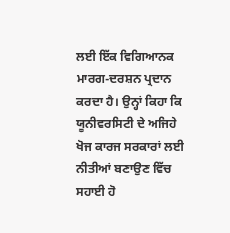ਲਈ ਇੱਕ ਵਿਗਿਆਨਕ ਮਾਰਗ-ਦਰਸ਼ਨ ਪ੍ਰਦਾਨ ਕਰਦਾ ਹੈ। ਉਨ੍ਹਾਂ ਕਿਹਾ ਕਿ ਯੂਨੀਵਰਸਿਟੀ ਦੇ ਅਜਿਹੇ ਖੋਜ ਕਾਰਜ ਸਰਕਾਰਾਂ ਲਈ ਨੀਤੀਆਂ ਬਣਾਉਣ ਵਿੱਚ ਸਹਾਈ ਹੋ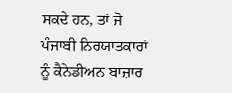ਸਕਦੇ ਹਨ, ਤਾਂ ਜੋ ਪੰਜਾਬੀ ਨਿਰਯਾਤਕਾਰਾਂ ਨੂੰ ਕੈਨੇਡੀਅਨ ਬਾਜ਼ਾਰ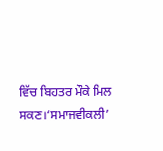ਵਿੱਚ ਬਿਹਤਰ ਮੌਕੇ ਮਿਲ ਸਕਣ।‘ਸਮਾਜਵੀਕਲੀ’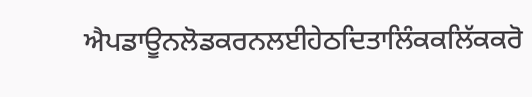ਐਪਡਾਊਨਲੋਡਕਰਨਲਈਹੇਠਦਿਤਾਲਿੰਕਕਲਿੱਕਕਰੋ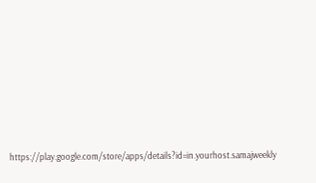https://play.google.com/store/apps/details?id=in.yourhost.samajweekly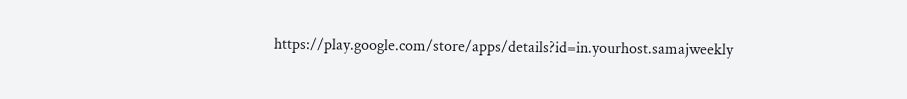https://play.google.com/store/apps/details?id=in.yourhost.samajweekly